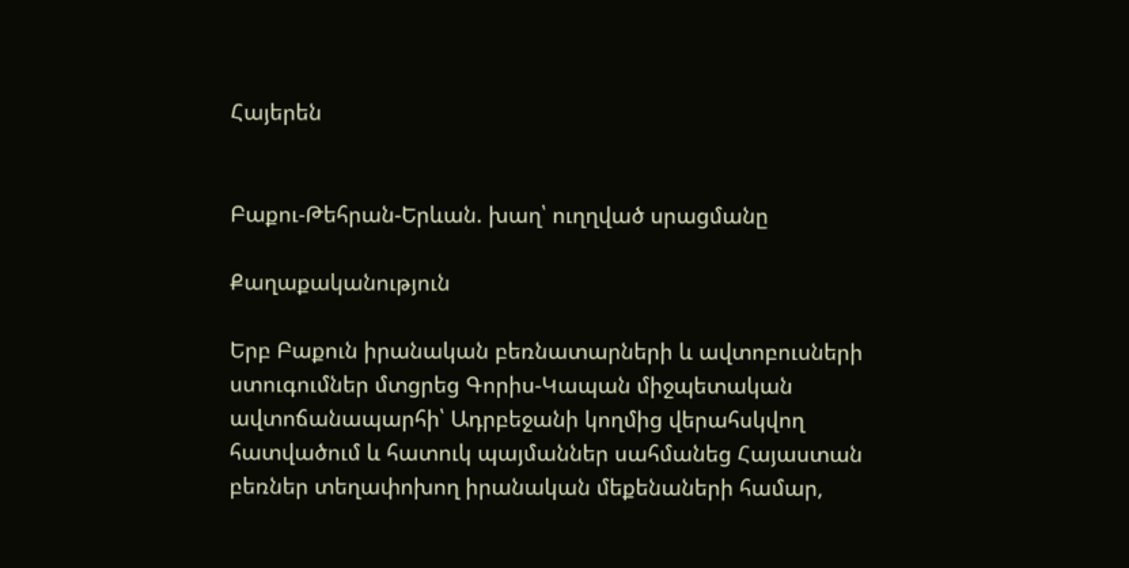Հայերեն


Բաքու-Թեհրան-Երևան. խաղ՝ ուղղված սրացմանը

Քաղաքականություն

Երբ Բաքուն իրանական բեռնատարների և ավտոբուսների ստուգումներ մտցրեց Գորիս-Կապան միջպետական ավտոճանապարհի՝ Ադրբեջանի կողմից վերահսկվող հատվածում և հատուկ պայմաններ սահմանեց Հայաստան բեռներ տեղափոխող իրանական մեքենաների համար,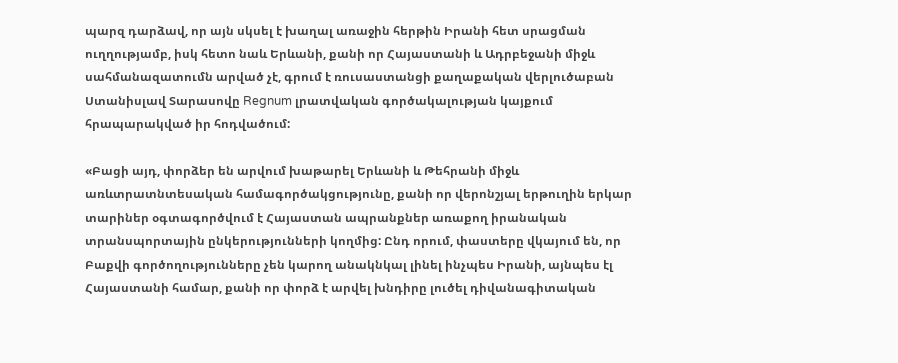պարզ դարձավ, որ այն սկսել է խաղալ առաջին հերթին Իրանի հետ սրացման ուղղությամբ, իսկ հետո նաև Երևանի, քանի որ Հայաստանի և Ադրբեջանի միջև սահմանազատումն արված չէ, գրում է ռուսաստանցի քաղաքական վերլուծաբան Ստանիսլավ Տարասովը Regnum լրատվական գործակալության կայքում հրապարակված իր հոդվածում:

«Բացի այդ, փորձեր են արվում խաթարել Երևանի և Թեհրանի միջև առևտրատնտեսական համագործակցությունը, քանի որ վերոնշյալ երթուղին երկար տարիներ օգտագործվում է Հայաստան ապրանքներ առաքող իրանական տրանսպորտային ընկերությունների կողմից: Ընդ որում, փաստերը վկայում են, որ Բաքվի գործողությունները չեն կարող անակնկալ լինել ինչպես Իրանի, այնպես էլ Հայաստանի համար, քանի որ փորձ է արվել խնդիրը լուծել դիվանագիտական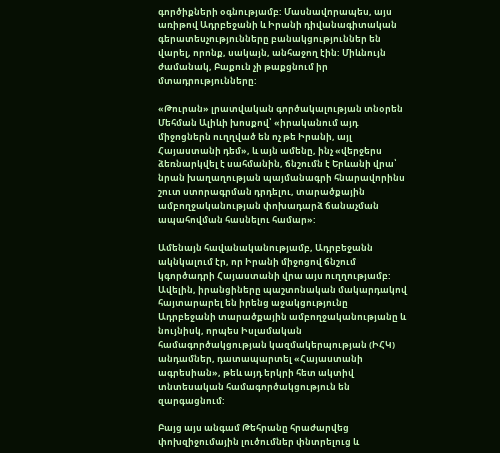գործիքների օգնությամբ: Մասնավորապես, այս առիթով Ադրբեջանի և Իրանի դիվանագիտական գերատեսչությունները բանակցություններ են վարել, որոնք, սակայն, անհաջող էին: Միևնույն ժամանակ, Բաքուն չի թաքցնում իր մտադրությունները:

«Թուրան» լրատվական գործակալության տնօրեն Մեհման Ալիևի խոսքով՝ «իրականում այդ միջոցներն ուղղված են ոչ թե Իրանի, այլ Հայաստանի դեմ», և այն ամենը, ինչ «վերջերս ձեռնարկվել է սահմանին, ճնշումն է Երևանի վրա՝ նրան խաղաղության պայմանագրի հնարավորինս շուտ ստորագրման դրդելու, տարածքային ամբողջականության փոխադարձ ճանաչման ապահովման հասնելու համար»:

Ամենայն հավանականությամբ, Ադրբեջանն ակնկալում էր, որ Իրանի միջոցով ճնշում կգործադրի Հայաստանի վրա այս ուղղությամբ: Ավելին, իրանցիները պաշտոնական մակարդակով հայտարարել են իրենց աջակցությունը Ադրբեջանի տարածքային ամբողջականությանը և նույնիսկ, որպես Իսլամական համագործակցության կազմակերպության (ԻՀԿ) անդամներ, դատապարտել «Հայաստանի ագրեսիան», թեև այդ երկրի հետ ակտիվ տնտեսական համագործակցություն են զարգացնում:

Բայց այս անգամ Թեհրանը հրաժարվեց փոխզիջումային լուծումներ փնտրելուց և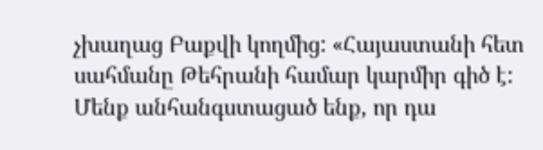չխաղաց Բաքվի կողմից: «Հայաստանի հետ սահմանը Թեհրանի համար կարմիր գիծ է: Մենք անհանգստացած ենք, որ դա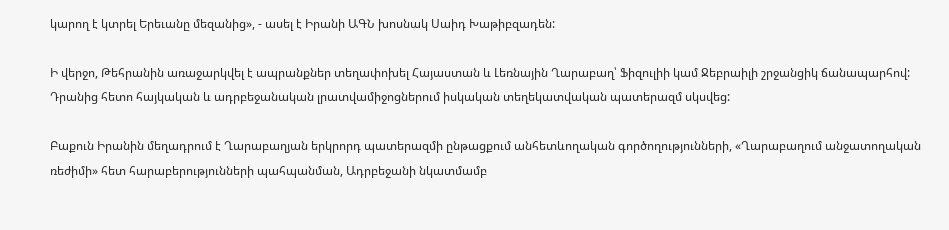կարող է կտրել Երեւանը մեզանից», - ասել է Իրանի ԱԳՆ խոսնակ Սաիդ Խաթիբզադեն:

Ի վերջո, Թեհրանին առաջարկվել է ապրանքներ տեղափոխել Հայաստան և Լեռնային Ղարաբաղ՝ Ֆիզուլիի կամ Ջեբրաիլի շրջանցիկ ճանապարհով: Դրանից հետո հայկական և ադրբեջանական լրատվամիջոցներում իսկական տեղեկատվական պատերազմ սկսվեց:

Բաքուն Իրանին մեղադրում է Ղարաբաղյան երկրորդ պատերազմի ընթացքում անհետևողական գործողությունների, «Ղարաբաղում անջատողական ռեժիմի» հետ հարաբերությունների պահպանման, Ադրբեջանի նկատմամբ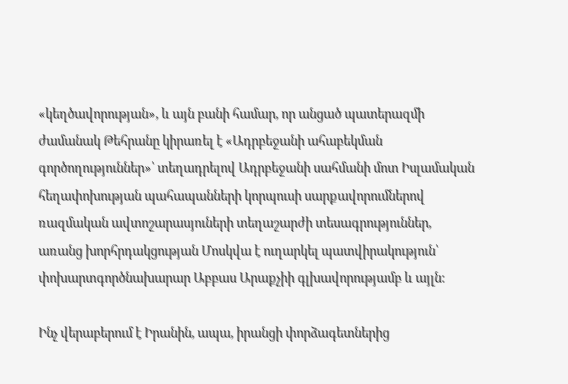«կեղծավորության», և այն բանի համար, որ անցած պատերազմի ժամանակ Թեհրանը կիրառել է «Ադրբեջանի ահաբեկման գործողություններ»՝ տեղադրելով Ադրբեջանի սահմանի մոտ Իսլամական հեղափոխության պահապանների կորպուսի սարքավորումներով ռազմական ավտոշարասյուների տեղաշարժի տեսագրություններ, առանց խորհրդակցության Մոսկվա է ուղարկել պատվիրակություն՝ փոխարտգործնախարար Աբբաս Արաքչիի գլխավորությամբ և այլն:

Ինչ վերաբերում է Իրանին, ապա, իրանցի փորձագետներից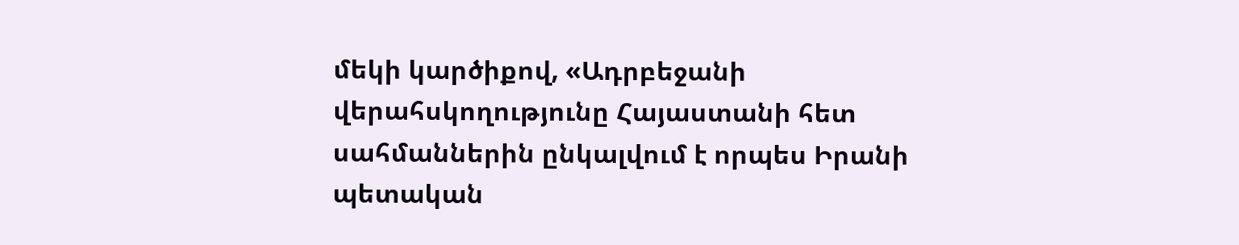մեկի կարծիքով, «Ադրբեջանի վերահսկողությունը Հայաստանի հետ սահմաններին ընկալվում է որպես Իրանի պետական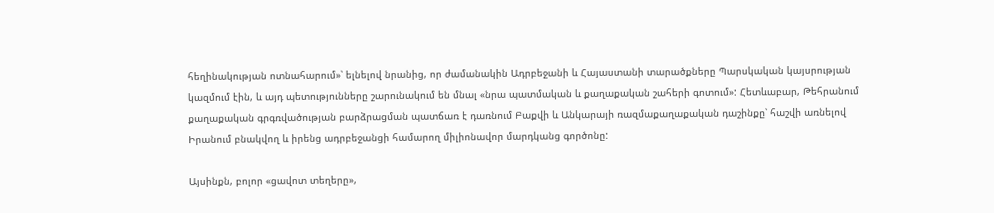հեղինակության ոտնահարում»՝ ելնելով նրանից, որ ժամանակին Ադրբեջանի և Հայաստանի տարածքները Պարսկական կայսրության կազմում էին, և այդ պետությունները շարունակում են մնալ «նրա պատմական և քաղաքական շահերի գոտում»: Հետևաբար, Թեհրանում քաղաքական գրգռվածության բարձրացման պատճառ է դառնում Բաքվի և Անկարայի ռազմաքաղաքական դաշինքը՝ հաշվի առնելով Իրանում բնակվող և իրենց ադրբեջանցի համարող միլիոնավոր մարդկանց գործոնը:

Այսինքն, բոլոր «ցավոտ տեղերը»,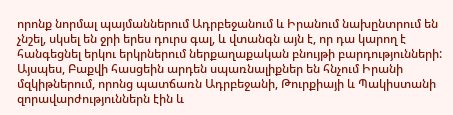որոնք նորմալ պայմաններում Ադրբեջանում և Իրանում նախընտրում են չնշել, սկսել են ջրի երես դուրս գալ, և վտանգն այն է, որ դա կարող է հանգեցնել երկու երկրներում ներքաղաքական բնույթի բարդությունների: Այսպես, Բաքվի հասցեին արդեն սպառնալիքներ են հնչում Իրանի մզկիթներում, որոնց պատճառն Ադրբեջանի, Թուրքիայի և Պակիստանի զորավարժություններն էին և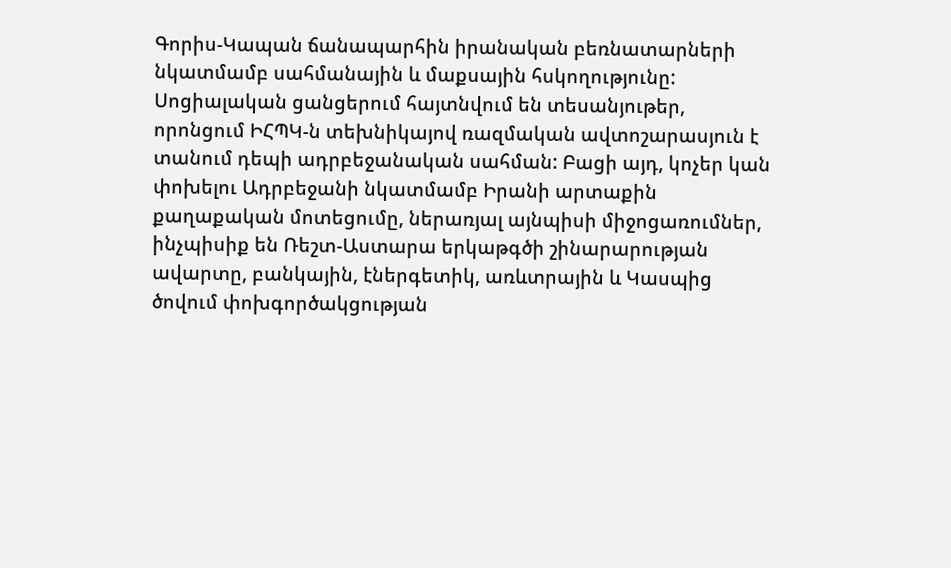Գորիս-Կապան ճանապարհին իրանական բեռնատարների նկատմամբ սահմանային և մաքսային հսկողությունը: Սոցիալական ցանցերում հայտնվում են տեսանյութեր, որոնցում ԻՀՊԿ-ն տեխնիկայով ռազմական ավտոշարասյուն է տանում դեպի ադրբեջանական սահման: Բացի այդ, կոչեր կան փոխելու Ադրբեջանի նկատմամբ Իրանի արտաքին քաղաքական մոտեցումը, ներառյալ այնպիսի միջոցառումներ, ինչպիսիք են Ռեշտ-Աստարա երկաթգծի շինարարության ավարտը, բանկային, էներգետիկ, առևտրային և Կասպից ծովում փոխգործակցության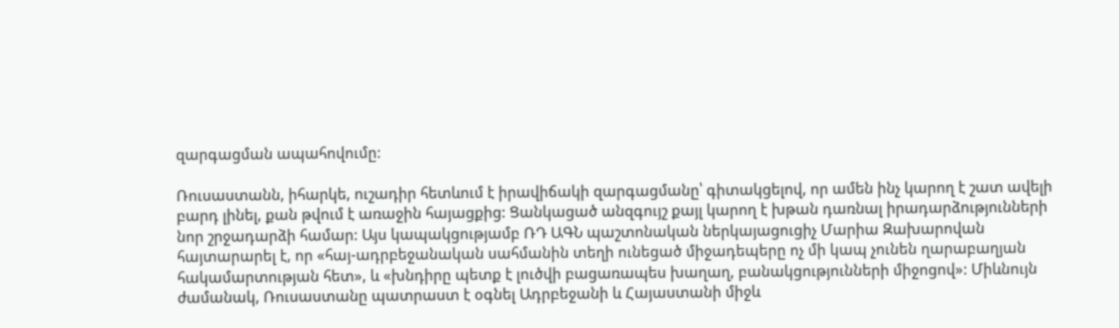զարգացման ապահովումը:

Ռուսաստանն, իհարկե, ուշադիր հետևում է իրավիճակի զարգացմանը՝ գիտակցելով, որ ամեն ինչ կարող է շատ ավելի բարդ լինել, քան թվում է առաջին հայացքից: Ցանկացած անզգույշ քայլ կարող է խթան դառնալ իրադարձությունների նոր շրջադարձի համար: Այս կապակցությամբ ՌԴ ԱԳՆ պաշտոնական ներկայացուցիչ Մարիա Զախարովան հայտարարել է, որ «հայ-ադրբեջանական սահմանին տեղի ունեցած միջադեպերը ոչ մի կապ չունեն ղարաբաղյան հակամարտության հետ», և «խնդիրը պետք է լուծվի բացառապես խաղաղ, բանակցությունների միջոցով»: Միևնույն ժամանակ, Ռուսաստանը պատրաստ է օգնել Ադրբեջանի և Հայաստանի միջև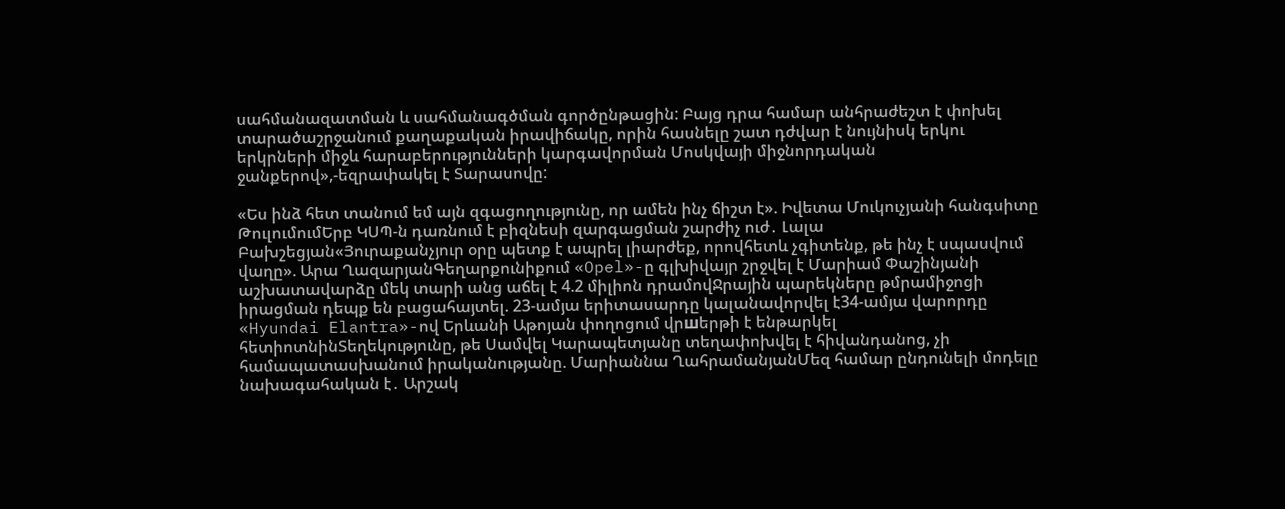սահմանազատման և սահմանագծման գործընթացին: Բայց դրա համար անհրաժեշտ է փոխել տարածաշրջանում քաղաքական իրավիճակը, որին հասնելը շատ դժվար է նույնիսկ երկու երկրների միջև հարաբերությունների կարգավորման Մոսկվայի միջնորդական ջանքերով»,-եզրափակել է Տարասովը:

«Ես ինձ հետ տանում եմ այն զգացողությունը, որ ամեն ինչ ճիշտ է». Իվետա Մուկուչյանի հանգսիտը ԹուլումումԵրբ ԿՍՊ-ն դառնում է բիզնեսի զարգացման շարժիչ ուժ․ Լալա Բախշեցյան«Յուրաքանչյուր օրը պետք է ապրել լիարժեք, որովհետև չգիտենք, թե ինչ է սպասվում վաղը». Արա ՂազարյանԳեղարքունիքում «Opel»-ը գլխիվայր շրջվել է Մարիամ Փաշինյանի աշխատավարձը մեկ տարի անց աճել է 4.2 միլիոն դրամովՋրային պարեկները թմրամիջոցի իրացման դեպք են բացահայտել. 23-ամյա երիտասարդը կալանավորվել է34-ամյա վարորդը «Hyundai Elantra»-ով Երևանի Աթոյան փողոցում վրшերթի է ենթարկել հետիոտնինՏեղեկությունը, թե Սամվել Կարապետյանը տեղափոխվել է հիվանդանոց, չի համապատասխանում իրականությանը. Մարիաննա ՂահրամանյանՄեզ համար ընդունելի մոդելը նախագահական է․ Արշակ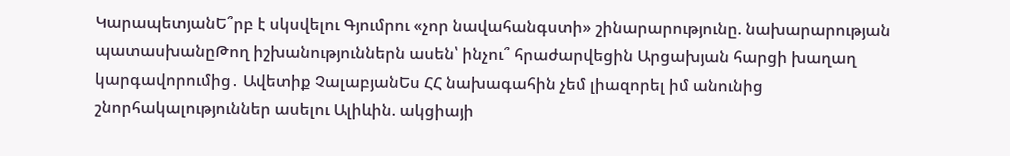ԿարապետյանԵ՞րբ է սկսվելու Գյումրու «չոր նավահանգստի» շինարարությունը. նախարարության պատասխանըԹող իշխանություններն ասեն՝ ինչու՞ հրաժարվեցին Արցախյան հարցի խաղաղ կարգավորումից․ Ավետիք ՉալաբյանԵս ՀՀ նախագահին չեմ լիազորել իմ անունից շնորհակալություններ ասելու Ալիևին. ակցիայի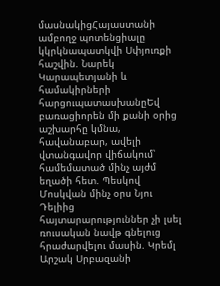մասնակիցՀայաստանի ամբողջ պոտենցիալը կկրկնապատկվի Սփյուռքի հաշվին. Նարեկ Կարապետյանի և համակիրների հարցուպատասխանըԵվ բառացիորեն մի քանի օրից աշխարհը կմնա, հավանաբար, ավելի վտանգավոր վիճակում՝ համեմատած մինչ այժմ եղածի հետ. Պեսկով Մոսկվան մինչ օրս Նյու Դելիից հայտարարություններ չի լսել ռուսական նավթ գնելուց հրաժարվելու մասին. Կրեմլ Արշակ Սրբազանի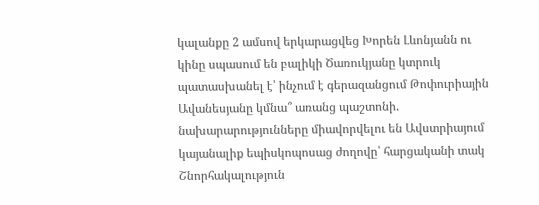կալանքը 2 ամսով երկարացվեց Խորեն Լևոնյանն ու կինը սպասում են բալիկի Ծառուկյանը կտրուկ պատասխանել է՝ ինչում է գերազանցում Թոփուրիային Ավանեսյանը կմնա՞ առանց պաշտոնի. նախարարությունները միավորվելու են Ավստրիայում կայանալիք եպիսկոպոսաց ժողովը՝ հարցականի տակ Շնորհակալություն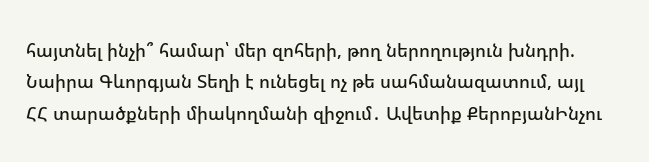հայտնել ինչի՞ համար՝ մեր զոհերի, թող ներողություն խնդրի. Նաիրա Գևորգյան Տեղի է ունեցել ոչ թե սահմանազատում, այլ ՀՀ տարածքների միակողմանի զիջում․ Ավետիք ՔերոբյանԻնչու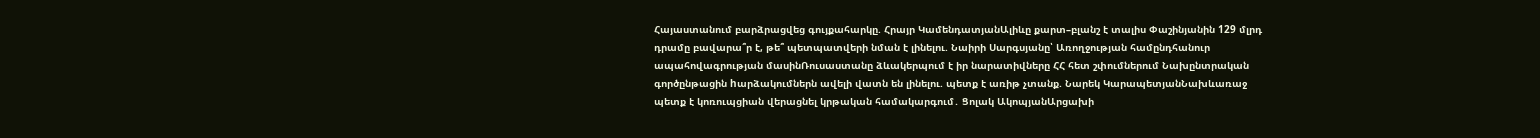Հայաստանում բարձրացվեց գույքահարկը. Հրայր ԿամենդատյանԱլիևը քարտ–բլանշ է տալիս Փաշինյանին 129 մլրդ դրամը բավարա՞ր է, թե՞ պետպատվերի նման է լինելու. Նաիրի Սարգսյանը՝ Առողջության համընդհանուր ապահովագրության մասինՌուսաստանը ձևակերպում է իր նարատիվները ՀՀ հետ շփումներում Նախընտրական գործընթացին hարձակումներն ավելի վատն են լինելու. պետք է առիթ չտանք. Նարեկ ԿարապետյանՆախևառաջ պետք է կոռուպցիան վերացնել կրթական համակարգում․ Ցոլակ ԱկոպյանԱրցախի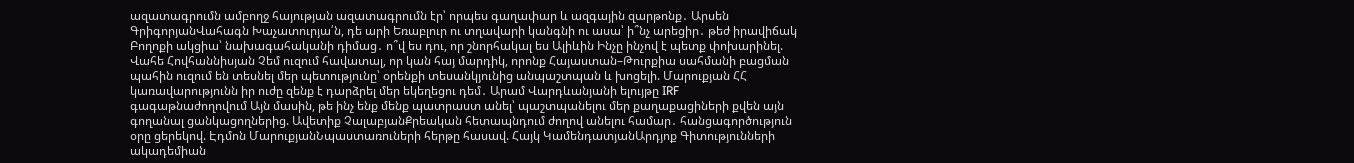ազատագրումն ամբողջ հայության ազատագրումն էր՝ որպես գաղափար և ազգային զարթոնք․ Արսեն ԳրիգորյանՎահագն Խաչատուրյա՛ն, դե արի Եռաբլուր ու տղավարի կանգնի ու ասա՝ ի՞նչ արեցիր․ թեժ իրավիճակ Բողոքի ակցիա՝ նախագահականի դիմաց․ ո՞վ ես դու, որ շնորհակալ ես Ալիևին Ինչը ինչով է պետք փոխարինել. Վահե Հովհաննիսյան Չեմ ուզում հավատալ, որ կան հայ մարդիկ, որոնք Հայաստան–Թուրքիա սահմանի բացման պահին ուզում են տեսնել մեր պետությունը՝ օրենքի տեսանկյունից անպաշտպան և խոցելի. Մարուքյան ՀՀ կառավարությունն իր ուժը զենք է դարձրել մեր եկեղեցու դեմ․ Արամ Վարդևանյանի ելույթը IRF գագաթնաժողովում Այն մասին, թե ինչ ենք մենք պատրաստ անել՝ պաշտպանելու մեր քաղաքացիների քվեն այն գողանալ ցանկացողներից. Ավետիք ՉալաբյանՔրեական հետապնդում ժողով անելու համար․ հանցագործություն օրը ցերեկով. Էդմոն ՄարուքյանՆպաստառուների հերթը հասավ. Հայկ ԿամենդատյանԱրդյոք Գիտությունների ակադեմիան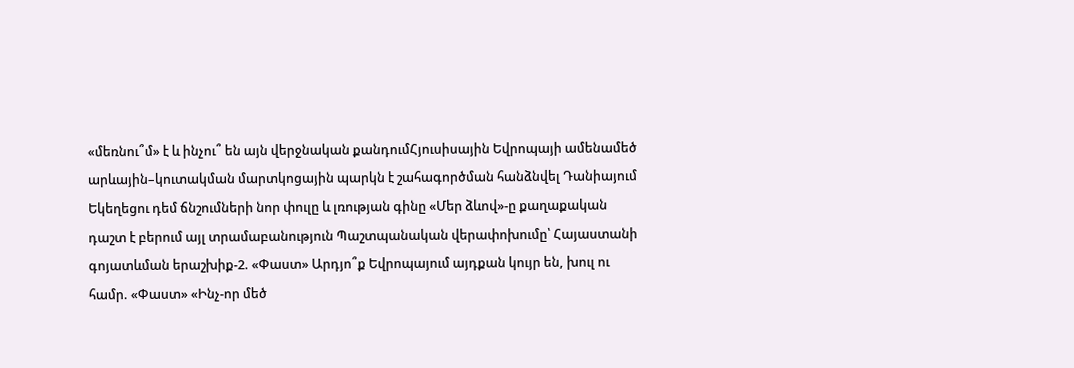«մեռնու՞մ» է և ինչու՞ են այն վերջնական քանդումՀյուսիսային Եվրոպայի ամենամեծ արևային–կուտակման մարտկոցային պարկն է շահագործման հանձնվել Դանիայում Եկեղեցու դեմ ճնշումների նոր փուլը և լռության գինը «Մեր ձևով»-ը քաղաքական դաշտ է բերում այլ տրամաբանություն Պաշտպանական վերափոխումը՝ Հայաստանի գոյատևման երաշխիք-2. «Փաստ» Արդյո՞ք Եվրոպայում այդքան կույր են, խուլ ու համր. «Փաստ» «Ինչ-որ մեծ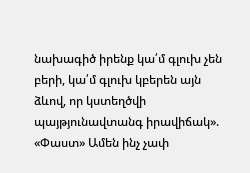նախագիծ իրենք կա՛մ գլուխ չեն բերի, կա՛մ գլուխ կբերեն այն ձևով, որ կստեղծվի պայթյունավտանգ իրավիճակ». «Փաստ» Ամեն ինչ չափ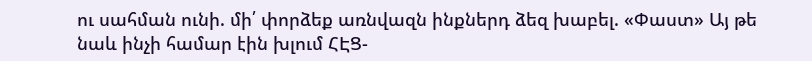ու սահման ունի. մի՛ փորձեք առնվազն ինքներդ ձեզ խաբել. «Փաստ» Այ թե նաև ինչի համար էին խլում ՀԷՑ-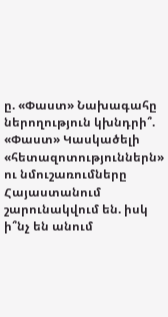ը. «Փաստ» Նախագահը ներողություն կխնդրի՞. «Փաստ» Կասկածելի «հետազոտություններն» ու նմուշառումները Հայաստանում շարունակվում են. իսկ ի՞նչ են անում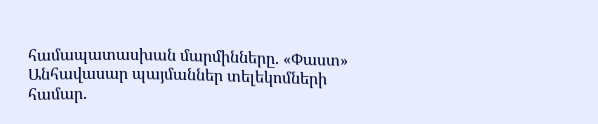համապատասխան մարմինները. «Փաստ» Անհավասար պայմաններ տելեկոմների համար.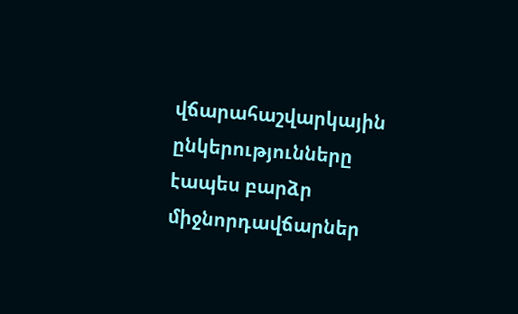վճարահաշվարկային ընկերությունները էապես բարձր միջնորդավճարներ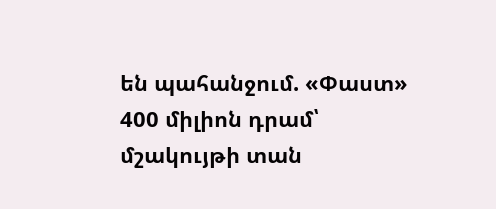են պահանջում. «Փաստ» 400 միլիոն դրամ՝ մշակույթի տան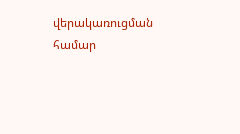վերակառուցման համար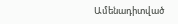Ամենադիտված